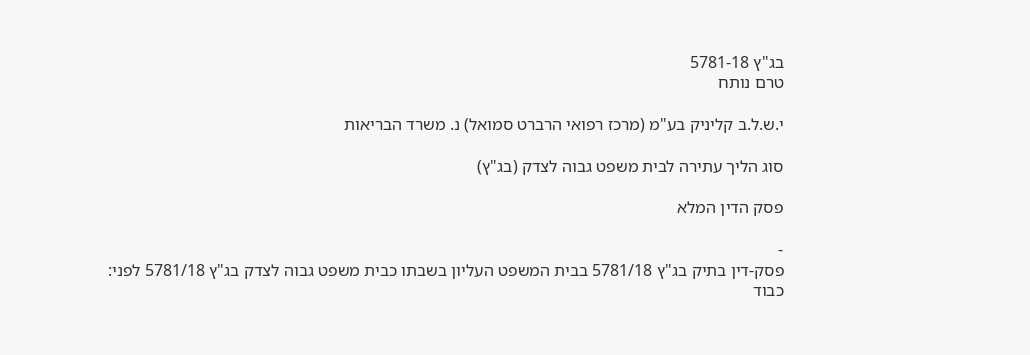בג"ץ 5781-18
טרם נותח

י.ש.ל.ב קליניק בע"מ (מרכז רפואי הרברט סמואל) נ. משרד הבריאות

סוג הליך עתירה לבית משפט גבוה לצדק (בג"ץ)

פסק הדין המלא

-
פסק-דין בתיק בג"ץ 5781/18 בבית המשפט העליון בשבתו כבית משפט גבוה לצדק בג"ץ 5781/18 לפני: כבוד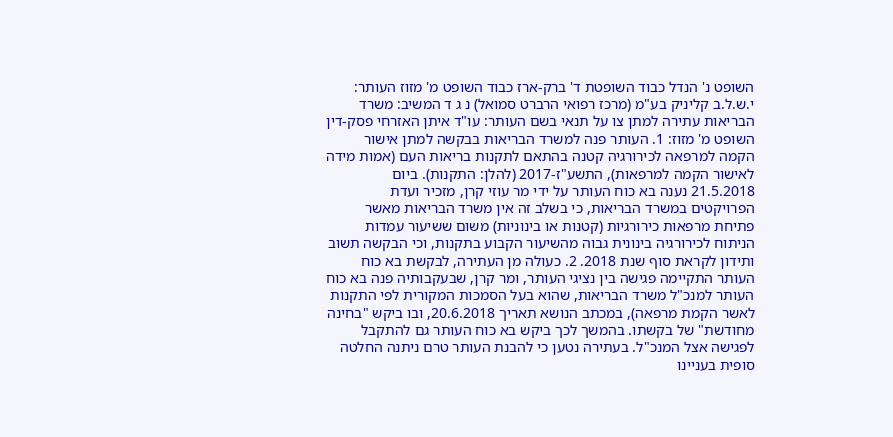השופט נ' הנדל כבוד השופטת ד' ברק-ארז כבוד השופט מ' מזוז העותר: י.ש.ל.ב קליניק בע"מ (מרכז רפואי הרברט סמואל) נ ג ד המשיב: משרד הבריאות עתירה למתן צו על תנאי בשם העותר: עו"ד איתן האזרחי פסק-דין השופט מ' מזוז: 1. העותר פנה למשרד הבריאות בבקשה למתן אישור הקמה למרפאה לכירורגיה קטנה בהתאם לתקנות בריאות העם (אמות מידה לאישור הקמה למרפאות), התשע"ז-2017 (להלן: התקנות). ביום 21.5.2018 נענה בא כוח העותר על ידי מר עוזי קרן, מזכיר ועדת הפרויקטים במשרד הבריאות, כי בשלב זה אין משרד הבריאות מאשר פתיחת מרפאות כירורגיות (קטנות או בינוניות) משום ששיעור עמדות הניתוח לכירורגיה בינונית גבוה מהשיעור הקבוע בתקנות, וכי הבקשה תשוב ותידון לקראת סוף שנת 2018. 2. כעולה מן העתירה, לבקשת בא כוח העותר התקיימה פגישה בין נציגי העותר, ומר קרן, שבעקבותיה פנה בא כוח העותר למנכ"ל משרד הבריאות, שהוא בעל הסמכות המקורית לפי התקנות לאשר הקמת מרפאה), במכתב הנושא תאריך 20.6.2018, ובו ביקש "בחינה מחודשת" של בקשתו. בהמשך לכך ביקש בא כוח העותר גם להתקבל לפגישה אצל המנכ"ל. בעתירה נטען כי להבנת העותר טרם ניתנה החלטה סופית בעניינו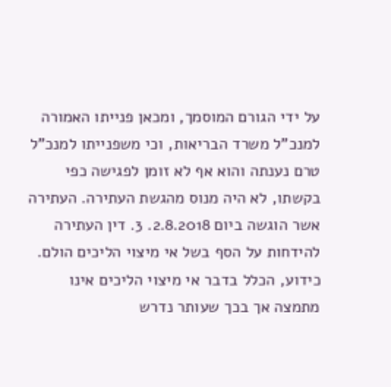על ידי הגורם המוסמך, ומכאן פנייתו האמורה למנכ"ל משרד הבריאות, וכי משפנייתו למנכ"ל טרם נענתה והוא אף לא זומן לפגישה כפי בקשתו, לא היה מנוס מהגשת העתירה. העתירה אשר הוגשה ביום 2.8.2018. 3. דין העתירה להידחות על הסף בשל אי מיצוי הליכים הולם. כידוע, הכלל בדבר אי מיצוי הליכים אינו מתמצה אך בכך שעותר נדרש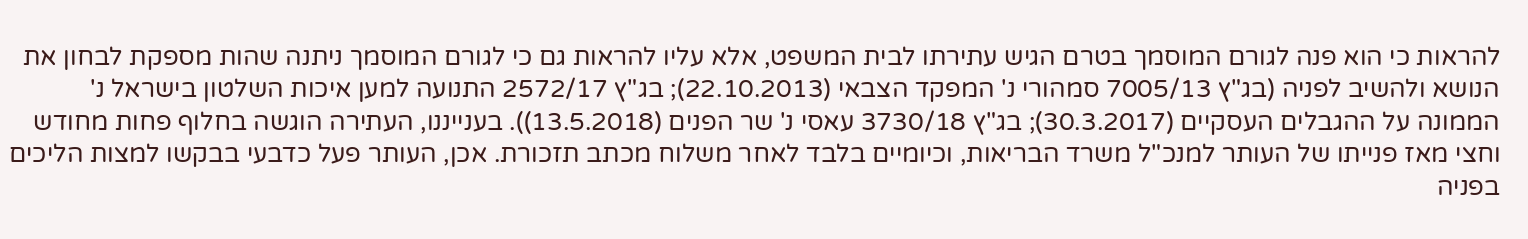להראות כי הוא פנה לגורם המוסמך בטרם הגיש עתירתו לבית המשפט, אלא עליו להראות גם כי לגורם המוסמך ניתנה שהות מספקת לבחון את הנושא ולהשיב לפניה (בג"ץ 7005/13 סמהורי נ' המפקד הצבאי (22.10.2013); בג"ץ 2572/17 התנועה למען איכות השלטון בישראל נ' הממונה על ההגבלים העסקיים (30.3.2017); בג"ץ 3730/18 עאסי נ' שר הפנים (13.5.2018)). בענייננו, העתירה הוגשה בחלוף פחות מחודש וחצי מאז פנייתו של העותר למנכ"ל משרד הבריאות, וכיומיים בלבד לאחר משלוח מכתב תזכורת. אכן, העותר פעל כדבעי בבקשו למצות הליכים בפניה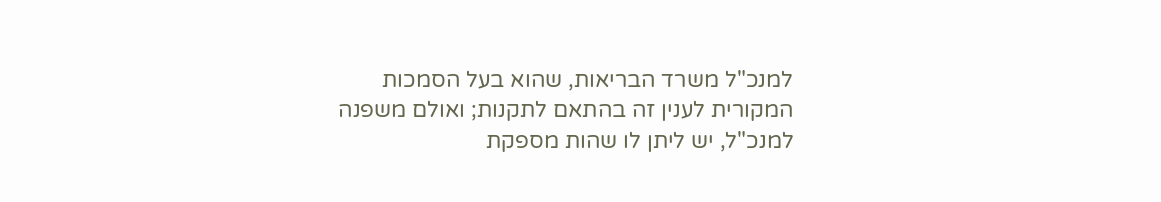למנכ"ל משרד הבריאות, שהוא בעל הסמכות המקורית לענין זה בהתאם לתקנות; ואולם משפנה למנכ"ל, יש ליתן לו שהות מספקת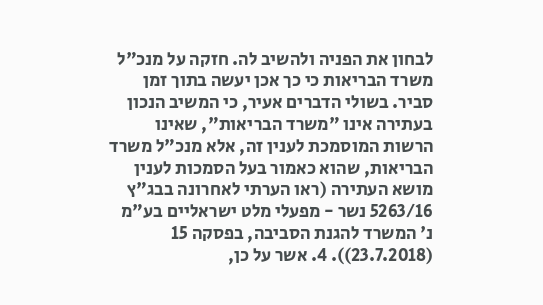לבחון את הפניה ולהשיב לה. חזקה על מנכ"ל משרד הבריאות כי כך אכן יעשה בתוך זמן סביר. בשולי הדברים אעיר, כי המשיב הנכון בעתירה אינו "משרד הבריאות", שאינו הרשות המוסמכת לענין זה, אלא מנכ"ל משרד הבריאות, שהוא כאמור בעל הסמכות לענין מושא העתירה (ראו הערתי לאחרונה בבג"ץ 5263/16 נשר - מפעלי מלט ישראליים בע"מ נ' המשרד להגנת הסביבה, בפסקה 15 (23.7.2018)). 4. אשר על כן,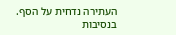העתירה נדחית על הסף. בנסיבות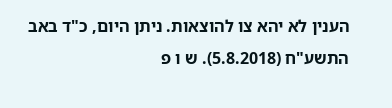הענין לא יהא צו להוצאות. ניתן היום, כ"ד באב התשע"ח (5.8.2018). ש ו פ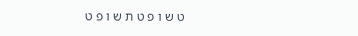ט ש ו פ ט ת ש ו פ ט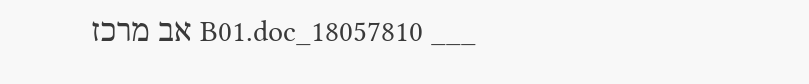___ 18057810_B01.doc אב מרכז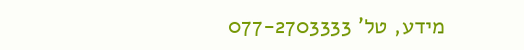מידע, טל' 077-2703333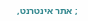; אתר אינטרנט,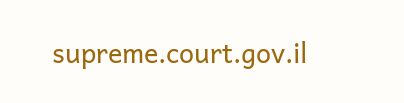supreme.court.gov.il